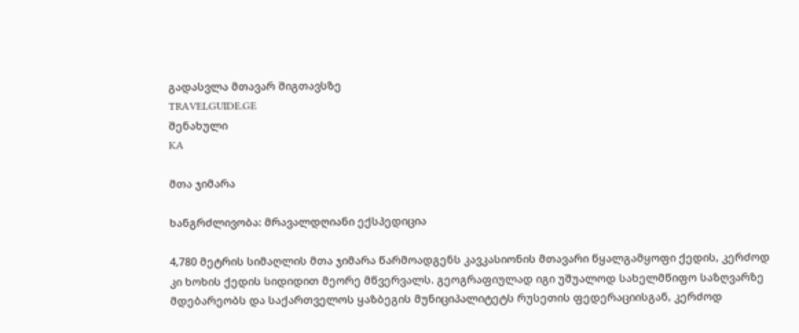გადასვლა მთავარ შიგთავსზე
TRAVELGUIDE.GE
შენახული
KA

მთა ჯიმარა

ხანგრძლივობა: მრავალდღიანი ექსპედიცია

4,780 მეტრის სიმაღლის მთა ჯიმარა წარმოადგენს კავკასიონის მთავარი წყალგამყოფი ქედის, კერძოდ კი ხოხის ქედის სიდიდით მეორე მწვერვალს. გეოგრაფიულად იგი უშუალოდ სახელმწიფო საზღვარზე მდებარეობს და საქართველოს ყაზბეგის მუნიციპალიტეტს რუსეთის ფედერაციისგან, კერძოდ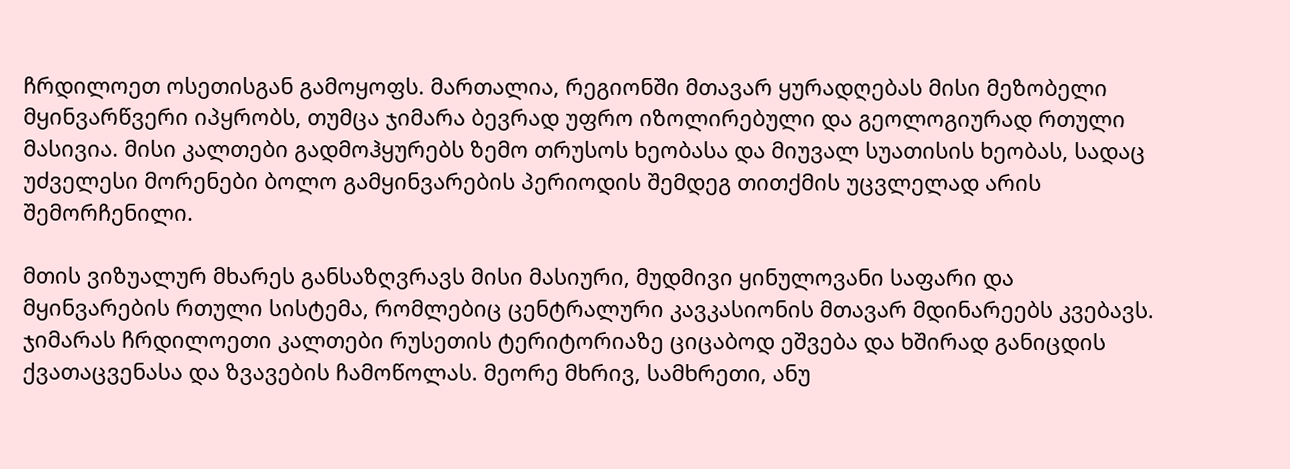ჩრდილოეთ ოსეთისგან გამოყოფს. მართალია, რეგიონში მთავარ ყურადღებას მისი მეზობელი მყინვარწვერი იპყრობს, თუმცა ჯიმარა ბევრად უფრო იზოლირებული და გეოლოგიურად რთული მასივია. მისი კალთები გადმოჰყურებს ზემო თრუსოს ხეობასა და მიუვალ სუათისის ხეობას, სადაც უძველესი მორენები ბოლო გამყინვარების პერიოდის შემდეგ თითქმის უცვლელად არის შემორჩენილი.

მთის ვიზუალურ მხარეს განსაზღვრავს მისი მასიური, მუდმივი ყინულოვანი საფარი და მყინვარების რთული სისტემა, რომლებიც ცენტრალური კავკასიონის მთავარ მდინარეებს კვებავს. ჯიმარას ჩრდილოეთი კალთები რუსეთის ტერიტორიაზე ციცაბოდ ეშვება და ხშირად განიცდის ქვათაცვენასა და ზვავების ჩამოწოლას. მეორე მხრივ, სამხრეთი, ანუ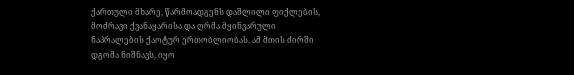ქართული მხარე, წარმოადგენს დაშლილი ფიქლების, მოძრავი ქვანაყარისა და ღრმა მყინვარული ნაპრალების ქაოტურ ერთობლიობას. ამ მთის ძირში დგომა ნიშნავს, იყო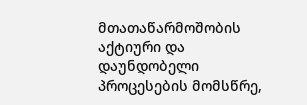მთათაწარმოშობის აქტიური და დაუნდობელი პროცესების მომსწრე,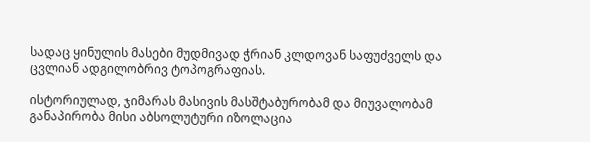სადაც ყინულის მასები მუდმივად ჭრიან კლდოვან საფუძველს და ცვლიან ადგილობრივ ტოპოგრაფიას.

ისტორიულად, ჯიმარას მასივის მასშტაბურობამ და მიუვალობამ განაპირობა მისი აბსოლუტური იზოლაცია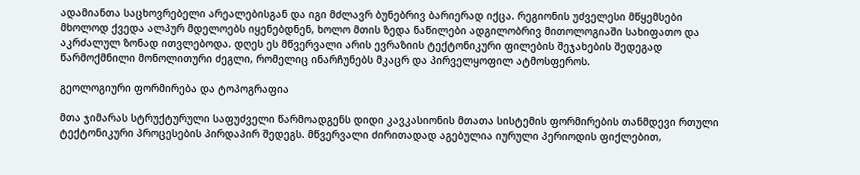ადამიანთა საცხოვრებელი არეალებისგან და იგი მძლავრ ბუნებრივ ბარიერად იქცა. რეგიონის უძველესი მწყემსები მხოლოდ ქვედა ალპურ მდელოებს იყენებდნენ, ხოლო მთის ზედა ნაწილები ადგილობრივ მითოლოგიაში სახიფათო და აკრძალულ ზონად ითვლებოდა. დღეს ეს მწვერვალი არის ევრაზიის ტექტონიკური ფილების შეჯახების შედეგად წარმოქმნილი მონოლითური ძეგლი, რომელიც ინარჩუნებს მკაცრ და პირველყოფილ ატმოსფეროს.

გეოლოგიური ფორმირება და ტოპოგრაფია

მთა ჯიმარას სტრუქტურული საფუძველი წარმოადგენს დიდი კავკასიონის მთათა სისტემის ფორმირების თანმდევი რთული ტექტონიკური პროცესების პირდაპირ შედეგს. მწვერვალი ძირითადად აგებულია იურული პერიოდის ფიქლებით,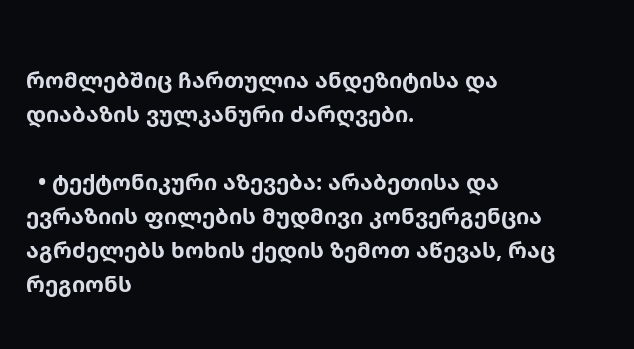რომლებშიც ჩართულია ანდეზიტისა და დიაბაზის ვულკანური ძარღვები.

  • ტექტონიკური აზევება: არაბეთისა და ევრაზიის ფილების მუდმივი კონვერგენცია აგრძელებს ხოხის ქედის ზემოთ აწევას, რაც რეგიონს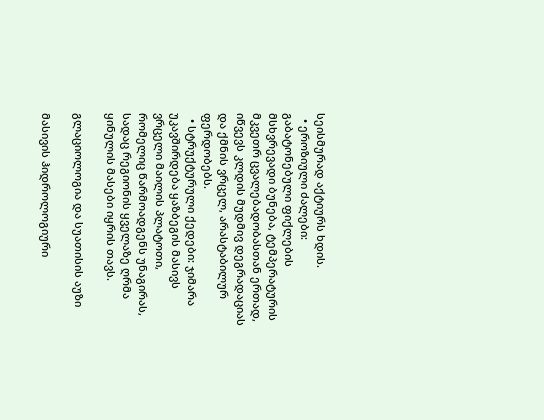სეისმურად აქტიურს ხდის.
  • ეროზიული ძალები: გაბატონებული ფიქლების მსხვრევადი ბუნება, ტემპერატურის მკვეთრ ცვალებადობასთან ერთად, იწვევს კლდის მუდმივ დეგრადაციას და ქმნის ვრცელ, არასტაბილურ ფერდობებს.
  • სტრუქტურული ქედები: ჯიმარა უკავშირდება ყაზბეგის მასივს ვრცელი მაილის პლატოთი, რომელიც წარმოადგენს უნაგირას, სადაც რეგიონის ყველაზე ღრმა ყინულის მასები იყრის თავს.

გლაციოლოგია და სუათისის აუზი

მასივის ჰიდროლოგიური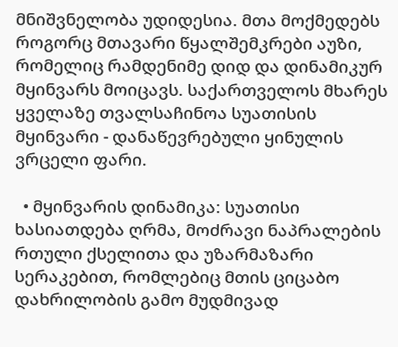მნიშვნელობა უდიდესია. მთა მოქმედებს როგორც მთავარი წყალშემკრები აუზი, რომელიც რამდენიმე დიდ და დინამიკურ მყინვარს მოიცავს. საქართველოს მხარეს ყველაზე თვალსაჩინოა სუათისის მყინვარი - დანაწევრებული ყინულის ვრცელი ფარი.

  • მყინვარის დინამიკა: სუათისი ხასიათდება ღრმა, მოძრავი ნაპრალების რთული ქსელითა და უზარმაზარი სერაკებით, რომლებიც მთის ციცაბო დახრილობის გამო მუდმივად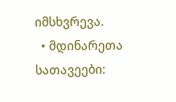იმსხვრევა.
  • მდინარეთა სათავეები: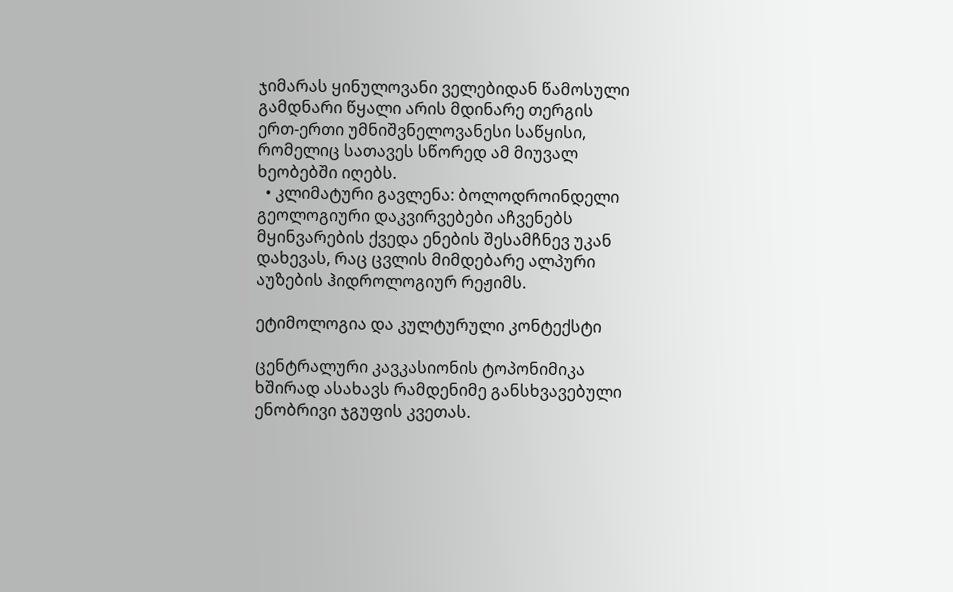ჯიმარას ყინულოვანი ველებიდან წამოსული გამდნარი წყალი არის მდინარე თერგის ერთ-ერთი უმნიშვნელოვანესი საწყისი, რომელიც სათავეს სწორედ ამ მიუვალ ხეობებში იღებს.
  • კლიმატური გავლენა: ბოლოდროინდელი გეოლოგიური დაკვირვებები აჩვენებს მყინვარების ქვედა ენების შესამჩნევ უკან დახევას, რაც ცვლის მიმდებარე ალპური აუზების ჰიდროლოგიურ რეჟიმს.

ეტიმოლოგია და კულტურული კონტექსტი

ცენტრალური კავკასიონის ტოპონიმიკა ხშირად ასახავს რამდენიმე განსხვავებული ენობრივი ჯგუფის კვეთას.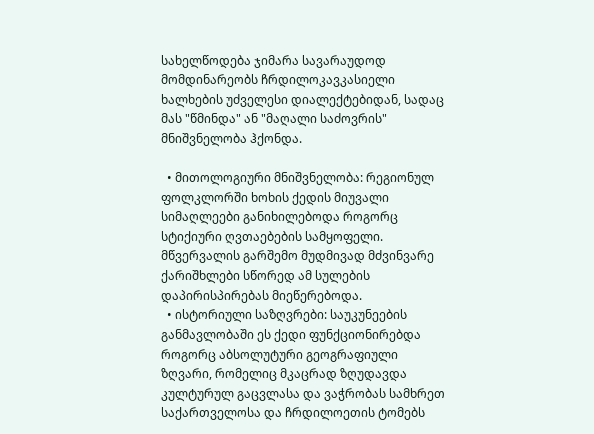სახელწოდება ჯიმარა სავარაუდოდ მომდინარეობს ჩრდილოკავკასიელი ხალხების უძველესი დიალექტებიდან, სადაც მას "წმინდა" ან "მაღალი საძოვრის" მნიშვნელობა ჰქონდა.

  • მითოლოგიური მნიშვნელობა: რეგიონულ ფოლკლორში ხოხის ქედის მიუვალი სიმაღლეები განიხილებოდა როგორც სტიქიური ღვთაებების სამყოფელი. მწვერვალის გარშემო მუდმივად მძვინვარე ქარიშხლები სწორედ ამ სულების დაპირისპირებას მიეწერებოდა.
  • ისტორიული საზღვრები: საუკუნეების განმავლობაში ეს ქედი ფუნქციონირებდა როგორც აბსოლუტური გეოგრაფიული ზღვარი, რომელიც მკაცრად ზღუდავდა კულტურულ გაცვლასა და ვაჭრობას სამხრეთ საქართველოსა და ჩრდილოეთის ტომებს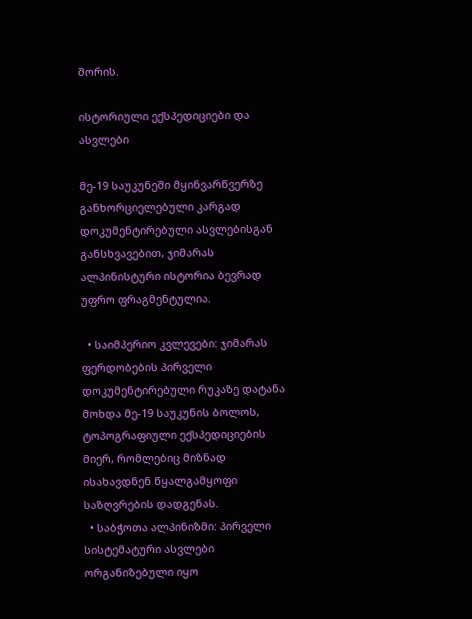შორის.

ისტორიული ექსპედიციები და ასვლები

მე-19 საუკუნეში მყინვარწვერზე განხორციელებული კარგად დოკუმენტირებული ასვლებისგან განსხვავებით, ჯიმარას ალპინისტური ისტორია ბევრად უფრო ფრაგმენტულია.

  • საიმპერიო კვლევები: ჯიმარას ფერდობების პირველი დოკუმენტირებული რუკაზე დატანა მოხდა მე-19 საუკუნის ბოლოს, ტოპოგრაფიული ექსპედიციების მიერ, რომლებიც მიზნად ისახავდნენ წყალგამყოფი საზღვრების დადგენას.
  • საბჭოთა ალპინიზმი: პირველი სისტემატური ასვლები ორგანიზებული იყო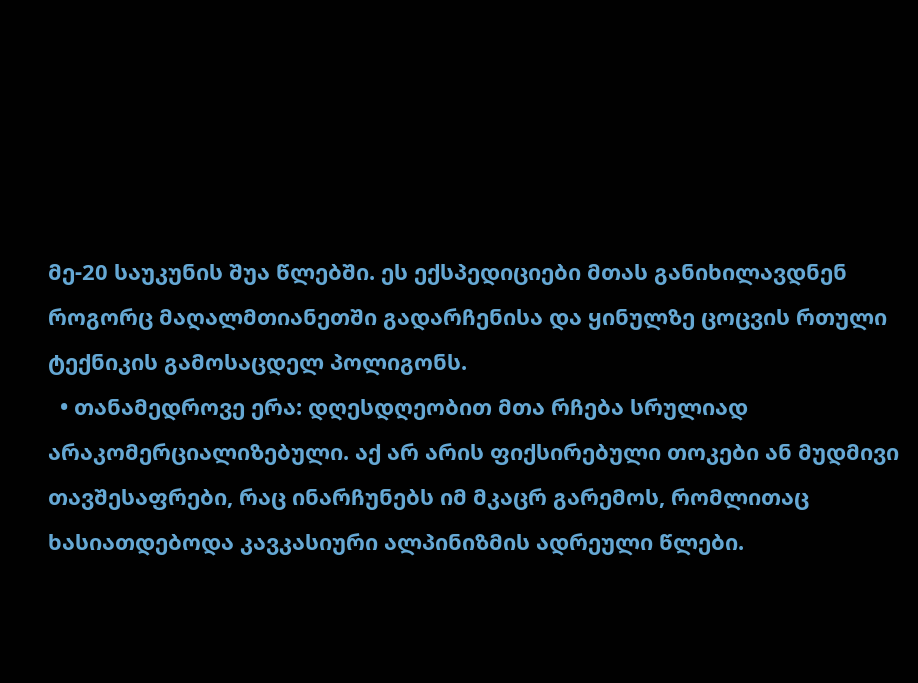მე-20 საუკუნის შუა წლებში. ეს ექსპედიციები მთას განიხილავდნენ როგორც მაღალმთიანეთში გადარჩენისა და ყინულზე ცოცვის რთული ტექნიკის გამოსაცდელ პოლიგონს.
  • თანამედროვე ერა: დღესდღეობით მთა რჩება სრულიად არაკომერციალიზებული. აქ არ არის ფიქსირებული თოკები ან მუდმივი თავშესაფრები, რაც ინარჩუნებს იმ მკაცრ გარემოს, რომლითაც ხასიათდებოდა კავკასიური ალპინიზმის ადრეული წლები.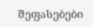შეფასებები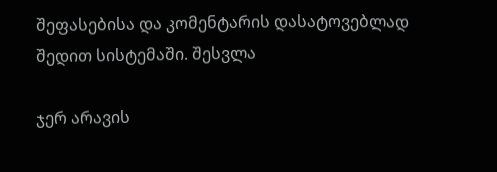შეფასებისა და კომენტარის დასატოვებლად შედით სისტემაში. შესვლა

ჯერ არავის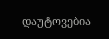დაუტოვებია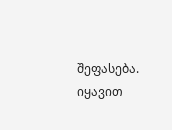შეფასება. იყავით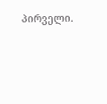პირველი.